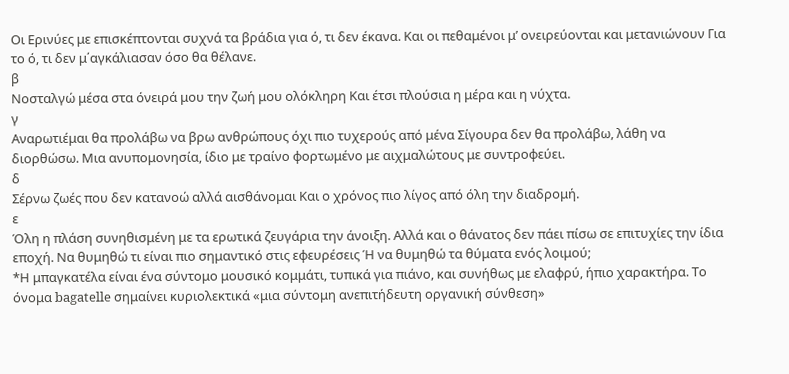Οι Ερινύες με επισκέπτονται συχνά τα βράδια για ό, τι δεν έκανα. Και οι πεθαμένοι μ’ ονειρεύονται και μετανιώνουν Για το ό, τι δεν μ΄αγκάλιασαν όσο θα θέλανε.
β
Νοσταλγώ μέσα στα όνειρά μου την ζωή μου ολόκληρη Και έτσι πλούσια η μέρα και η νύχτα.
γ
Αναρωτιέμαι θα προλάβω να βρω ανθρώπους όχι πιο τυχερούς από μένα Σίγουρα δεν θα προλάβω, λάθη να διορθώσω. Μια ανυπομονησία, ίδιο με τραίνο φορτωμένο με αιχμαλώτους με συντροφεύει.
δ
Σέρνω ζωές που δεν κατανοώ αλλά αισθάνομαι Και ο χρόνος πιο λίγος από όλη την διαδρομή.
ε
Όλη η πλάση συνηθισμένη με τα ερωτικά ζευγάρια την άνοιξη. Αλλά και ο θάνατος δεν πάει πίσω σε επιτυχίες την ίδια εποχή. Να θυμηθώ τι είναι πιο σημαντικό στις εφευρέσεις Ή να θυμηθώ τα θύματα ενός λοιμού;
*Η μπαγκατέλα είναι ένα σύντομο μουσικό κομμάτι, τυπικά για πιάνο, και συνήθως με ελαφρύ, ήπιο χαρακτήρα. Το όνομα bagatelle σημαίνει κυριολεκτικά «μια σύντομη ανεπιτήδευτη οργανική σύνθεση»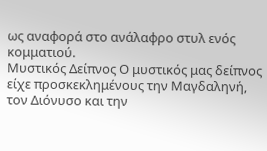ως αναφορά στο ανάλαφρο στυλ ενός κομματιού.
Μυστικός Δείπνος Ο μυστικός μας δείπνος είχε προσκεκλημένους την Μαγδαληνή, τον Διόνυσο και την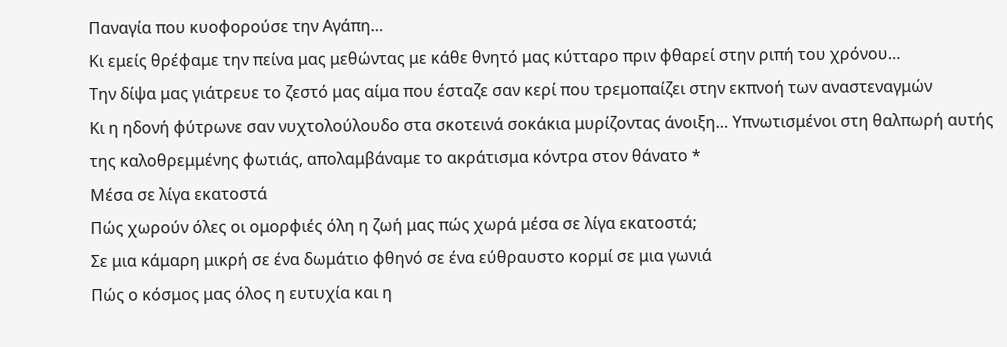Παναγία που κυοφορούσε την Αγάπη…
Κι εμείς θρέφαμε την πείνα μας μεθώντας με κάθε θνητό μας κύτταρο πριν φθαρεί στην ριπή του χρόνου…
Την δίψα μας γιάτρευε το ζεστό μας αίμα που έσταζε σαν κερί που τρεμοπαίζει στην εκπνοή των αναστεναγμών
Κι η ηδονή φύτρωνε σαν νυχτολούλουδο στα σκοτεινά σοκάκια μυρίζοντας άνοιξη… Υπνωτισμένοι στη θαλπωρή αυτής της καλοθρεμμένης φωτιάς, απολαμβάναμε το ακράτισμα κόντρα στον θάνατο *
Μέσα σε λίγα εκατοστά
Πώς χωρούν όλες οι ομορφιές όλη η ζωή μας πώς χωρά μέσα σε λίγα εκατοστά;
Σε μια κάμαρη μικρή σε ένα δωμάτιο φθηνό σε ένα εύθραυστο κορμί σε μια γωνιά
Πώς ο κόσμος μας όλος η ευτυχία και η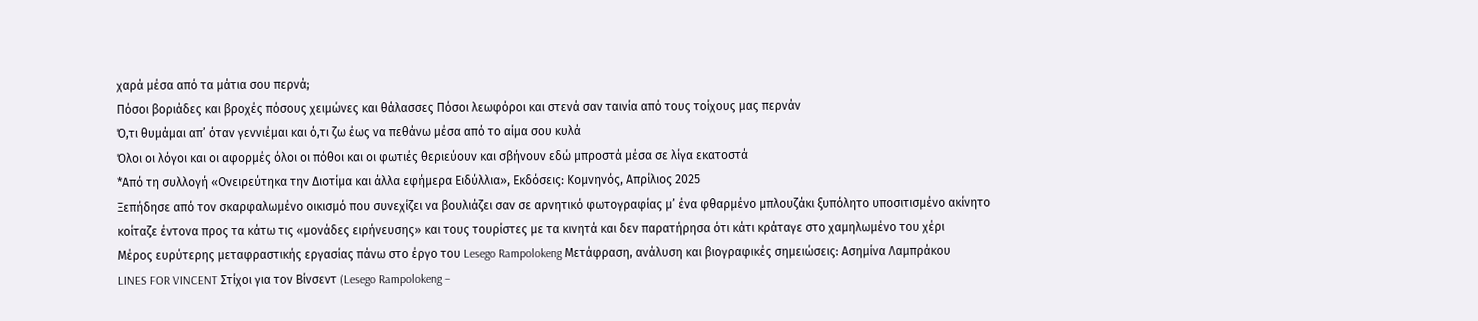χαρά μέσα από τα μάτια σου περνά;
Πόσοι βοριάδες και βροχές πόσους χειμώνες και θάλασσες Πόσοι λεωφόροι και στενά σαν ταινία από τους τοίχους μας περνάν
Ό,τι θυμάμαι απ’ όταν γεννιέμαι και ό,τι ζω έως να πεθάνω μέσα από το αίμα σου κυλά
Όλοι οι λόγοι και οι αφορμές όλοι οι πόθοι και οι φωτιές θεριεύουν και σβήνουν εδώ μπροστά μέσα σε λίγα εκατοστά
*Από τη συλλογή «Ονειρεύτηκα την Διοτίμα και άλλα εφήμερα Ειδύλλια», Εκδόσεις: Κομνηνός, Απρίλιος 2025
Ξεπήδησε από τον σκαρφαλωμένο οικισμό που συνεχίζει να βουλιάζει σαν σε αρνητικό φωτογραφίας μ’ ένα φθαρμένο μπλουζάκι ξυπόλητο υποσιτισμένο ακίνητο κοίταζε έντονα προς τα κάτω τις «μονάδες ειρήνευσης» και τους τουρίστες με τα κινητά και δεν παρατήρησα ότι κάτι κράταγε στο χαμηλωμένο του χέρι
Μέρος ευρύτερης μεταφραστικής εργασίας πάνω στο έργο του Lesego Rampolokeng Μετάφραση, ανάλυση και βιογραφικές σημειώσεις: Ασημίνα Λαμπράκου
LINES FOR VINCENT Στίχοι για τον Βίνσεντ (Lesego Rampolokeng –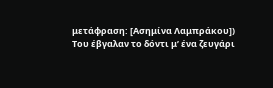μετάφραση: [Ασημίνα Λαμπράκου])
Του έβγαλαν το δόντι μ’ ένα ζευγάρι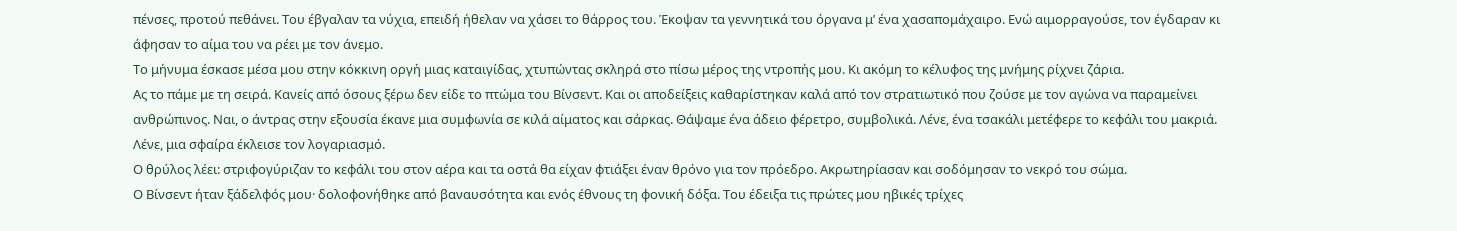πένσες, προτού πεθάνει. Του έβγαλαν τα νύχια, επειδή ήθελαν να χάσει το θάρρος του. Έκοψαν τα γεννητικά του όργανα μ’ ένα χασαπομάχαιρο. Ενώ αιμορραγούσε, τον έγδαραν κι άφησαν το αίμα του να ρέει με τον άνεμο.
Το μήνυμα έσκασε μέσα μου στην κόκκινη οργή μιας καταιγίδας, χτυπώντας σκληρά στο πίσω μέρος της ντροπής μου. Κι ακόμη το κέλυφος της μνήμης ρίχνει ζάρια.
Ας το πάμε με τη σειρά. Κανείς από όσους ξέρω δεν είδε το πτώμα του Βίνσεντ. Και οι αποδείξεις καθαρίστηκαν καλά από τον στρατιωτικό που ζούσε με τον αγώνα να παραμείνει ανθρώπινος. Ναι, ο άντρας στην εξουσία έκανε μια συμφωνία σε κιλά αίματος και σάρκας. Θάψαμε ένα άδειο φέρετρο, συμβολικά. Λένε, ένα τσακάλι μετέφερε το κεφάλι του μακριά. Λένε, μια σφαίρα έκλεισε τον λογαριασμό.
Ο θρύλος λέει: στριφογύριζαν το κεφάλι του στον αέρα και τα οστά θα είχαν φτιάξει έναν θρόνο για τον πρόεδρο. Ακρωτηρίασαν και σοδόμησαν το νεκρό του σώμα.
Ο Βίνσεντ ήταν ξάδελφός μου· δολοφονήθηκε από βαναυσότητα και ενός έθνους τη φονική δόξα. Του έδειξα τις πρώτες μου ηβικές τρίχες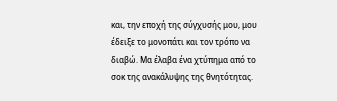και, την εποχή της σύγχυσής μου, μου έδειξε το μονοπάτι και τον τρόπο να διαβώ. Μα έλαβα ένα χτύπημα από το σοκ της ανακάλυψης της θνητότητας.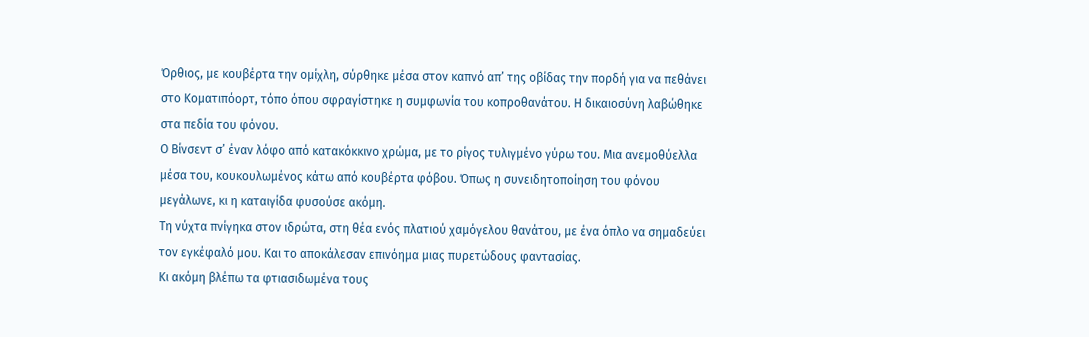Όρθιος, με κουβέρτα την ομίχλη, σύρθηκε μέσα στον καπνό απ’ της οβίδας την πορδή για να πεθάνει στο Κοματιπόορτ, τόπο όπου σφραγίστηκε η συμφωνία του κοπροθανάτου. Η δικαιοσύνη λαβώθηκε στα πεδία του φόνου.
Ο Βίνσεντ σ’ έναν λόφο από κατακόκκινο χρώμα, με το ρίγος τυλιγμένο γύρω του. Μια ανεμοθύελλα μέσα του, κουκουλωμένος κάτω από κουβέρτα φόβου. Όπως η συνειδητοποίηση του φόνου μεγάλωνε, κι η καταιγίδα φυσούσε ακόμη.
Τη νύχτα πνίγηκα στον ιδρώτα, στη θέα ενός πλατιού χαμόγελου θανάτου, με ένα όπλο να σημαδεύει τον εγκέφαλό μου. Και το αποκάλεσαν επινόημα μιας πυρετώδους φαντασίας.
Κι ακόμη βλέπω τα φτιασιδωμένα τους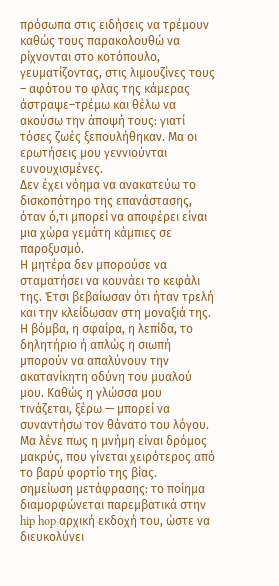πρόσωπα στις ειδήσεις να τρέμουν καθώς τους παρακολουθώ να ρίχνονται στο κοτόπουλο, γευματίζοντας, στις λιμουζίνες τους – αφότου το φλας της κάμερας άστραψε–τρέμω και θέλω να ακούσω την άποψή τους: γιατί τόσες ζωές ξεπουλήθηκαν. Μα οι ερωτήσεις μου γεννιούνται ευνουχισμένες.
Δεν έχει νόημα να ανακατεύω το δισκοπότηρο της επανάστασης, όταν ό,τι μπορεί να αποφέρει είναι μια χώρα γεμάτη κάμπιες σε παροξυσμό.
Η μητέρα δεν μπορούσε να σταματήσει να κουνάει το κεφάλι της. Έτσι βεβαίωσαν ότι ήταν τρελή και την κλείδωσαν στη μοναξιά της.
Η βόμβα, η σφαίρα, η λεπίδα, το δηλητήριο ή απλώς η σιωπή μπορούν να απαλύνουν την ακατανίκητη οδύνη του μυαλού μου. Καθώς η γλώσσα μου τινάζεται, ξέρω — μπορεί να συναντήσω τον θάνατο του λόγου.
Μα λένε πως η μνήμη είναι δρόμος μακρύς, που γίνεται χειρότερος από το βαρύ φορτίο της βίας.
σημείωση μετάφρασης: το ποίημα διαμορφώνεται παρεμβατικά στην hip hop αρχική εκδοχή του, ώστε να διευκολύνει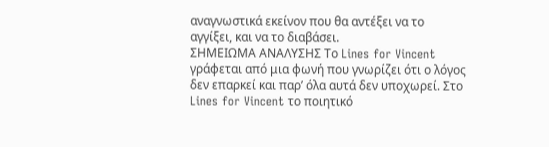αναγνωστικά εκείνον που θα αντέξει να το αγγίξει, και να το διαβάσει.
ΣΗΜΕΙΩΜΑ ΑΝΑΛΥΣΗΣ Το Lines for Vincent γράφεται από μια φωνή που γνωρίζει ότι ο λόγος δεν επαρκεί και παρ’ όλα αυτά δεν υποχωρεί. Στο Lines for Vincent το ποιητικό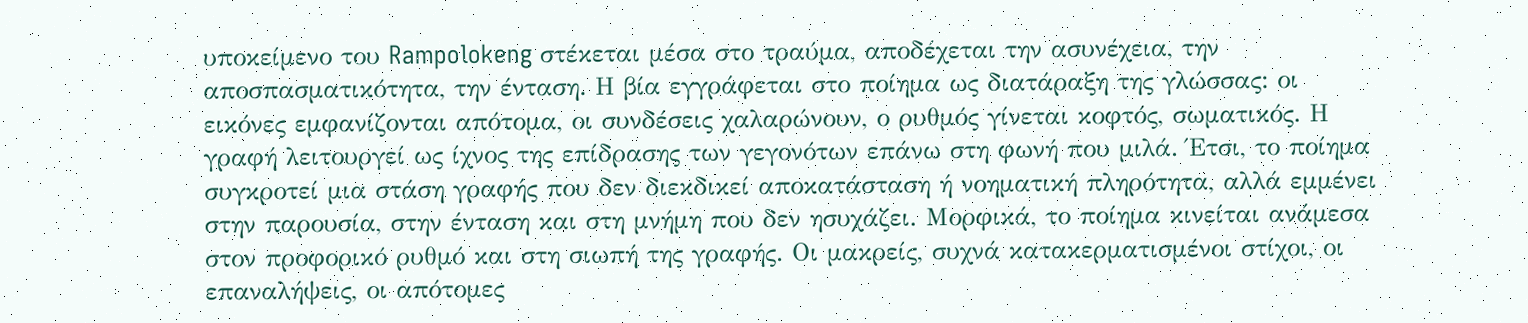υποκείμενο του Rampolokeng στέκεται μέσα στο τραύμα, αποδέχεται την ασυνέχεια, την αποσπασματικότητα, την ένταση. Η βία εγγράφεται στο ποίημα ως διατάραξη της γλώσσας: οι εικόνες εμφανίζονται απότομα, οι συνδέσεις χαλαρώνουν, ο ρυθμός γίνεται κοφτός, σωματικός. Η γραφή λειτουργεί ως ίχνος της επίδρασης των γεγονότων επάνω στη φωνή που μιλά. Έτσι, το ποίημα συγκροτεί μια στάση γραφής που δεν διεκδικεί αποκατάσταση ή νοηματική πληρότητα, αλλά εμμένει στην παρουσία, στην ένταση και στη μνήμη που δεν ησυχάζει. Μορφικά, το ποίημα κινείται ανάμεσα στον προφορικό ρυθμό και στη σιωπή της γραφής. Οι μακρείς, συχνά κατακερματισμένοι στίχοι, οι επαναλήψεις, οι απότομες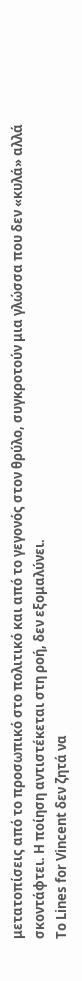μετατοπίσεις από το προσωπικό στο πολιτικό και από το γεγονός στον θρύλο, συγκροτούν μια γλώσσα που δεν «κυλά» αλλά σκοντάφτει. Η ποίηση αντιστέκεται στη ροή, δεν εξομαλύνει.
Το Lines for Vincent δεν ζητά να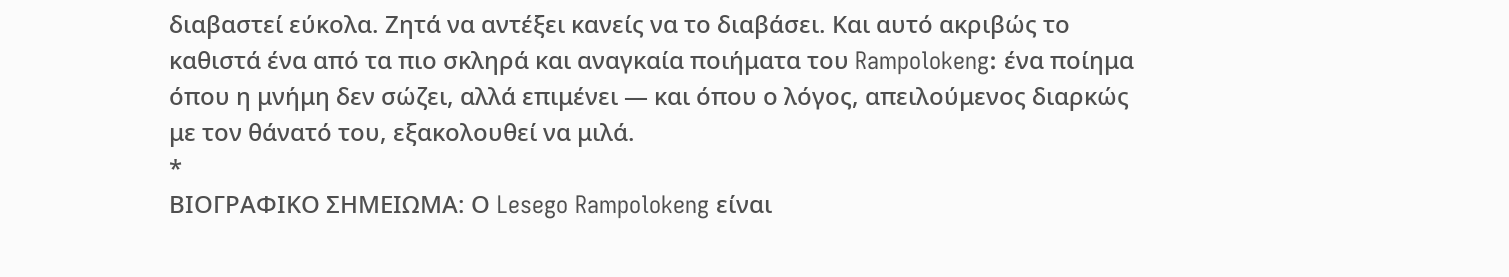διαβαστεί εύκολα. Ζητά να αντέξει κανείς να το διαβάσει. Και αυτό ακριβώς το καθιστά ένα από τα πιο σκληρά και αναγκαία ποιήματα του Rampolokeng: ένα ποίημα όπου η μνήμη δεν σώζει, αλλά επιμένει — και όπου ο λόγος, απειλούμενος διαρκώς με τον θάνατό του, εξακολουθεί να μιλά.
*
ΒΙΟΓΡΑΦΙΚΟ ΣΗΜΕΙΩΜΑ: Ο Lesego Rampolokeng είναι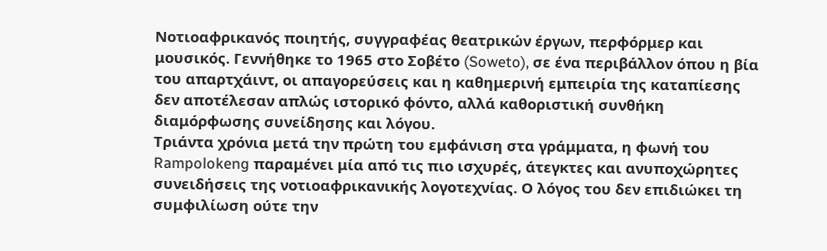Νοτιοαφρικανός ποιητής, συγγραφέας θεατρικών έργων, περφόρμερ και μουσικός. Γεννήθηκε το 1965 στο Σοβέτο (Soweto), σε ένα περιβάλλον όπου η βία του απαρτχάιντ, οι απαγορεύσεις και η καθημερινή εμπειρία της καταπίεσης δεν αποτέλεσαν απλώς ιστορικό φόντο, αλλά καθοριστική συνθήκη διαμόρφωσης συνείδησης και λόγου.
Τριάντα χρόνια μετά την πρώτη του εμφάνιση στα γράμματα, η φωνή του Rampolokeng παραμένει μία από τις πιο ισχυρές, άτεγκτες και ανυποχώρητες συνειδήσεις της νοτιοαφρικανικής λογοτεχνίας. Ο λόγος του δεν επιδιώκει τη συμφιλίωση ούτε την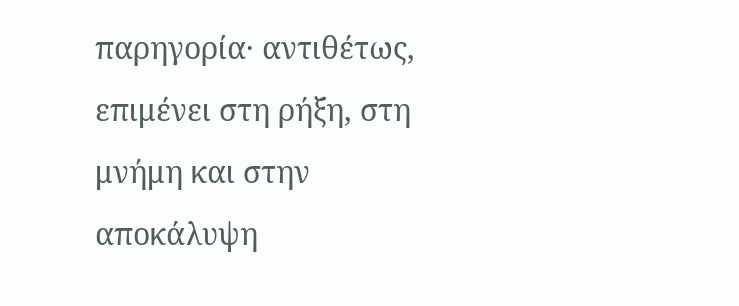παρηγορία· αντιθέτως, επιμένει στη ρήξη, στη μνήμη και στην αποκάλυψη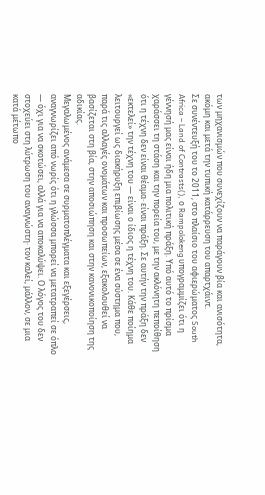των μηχανισμών που συνεχίζουν να παράγουν βία και ανισότητα, ακόμη και μετά την τυπική κατάρρευση του απαρτχάιντ.
Σε συνέντευξή του το 2011, στο πλαίσιο του αφιερώματος South Africa – Land of Contrasts(), ο Rampolokeng υπογραμμίζει ότι η γέννησή μας είναι ήδη μια πολιτική πράξη. Υπό αυτό το πρίσμα χαράσσει τη στάση και την πορεία του, με την ακλόνητη πεποίθηση ότι η τέχνη δεν είναι θέαμα· είναι πράξη. Σε αυτήν την πράξη δεν «εκτελεί» την τέχνη του — είναι ο ίδιος η τέχνη του. Κάθε ποίημα λειτουργεί ως διακήρυξη επιβίωσης μέσα σε ένα σύστημα που, παρά τις αλλαγές ονομάτων και προσωπείων, εξακολουθεί να βασίζεται στη βία, στην αποσιώπηση και στην κανονικοποίηση της αδικίας.
Μεγαλωμένος ανάμεσα σε συρματοπλέγματα και εξεγέρσεις, αναγνωρίζει από νωρίς ότι η γλώσσα μπορεί να μετατραπεί σε όπλο — όχι για να σκοτώσει, αλλά για να αποκαλύψει. Ο λόγος του δεν στοχεύει στη λύτρωση του αναγνώστη· τον καλεί, μάλλον, σε μια κατά μέτωπο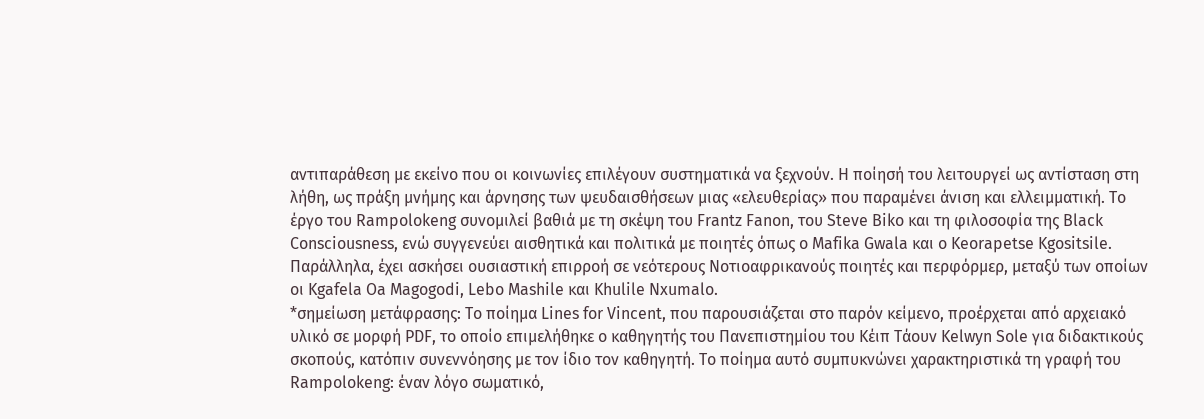αντιπαράθεση με εκείνο που οι κοινωνίες επιλέγουν συστηματικά να ξεχνούν. Η ποίησή του λειτουργεί ως αντίσταση στη λήθη, ως πράξη μνήμης και άρνησης των ψευδαισθήσεων μιας «ελευθερίας» που παραμένει άνιση και ελλειμματική. Το έργο του Rampolokeng συνομιλεί βαθιά με τη σκέψη του Frantz Fanon, του Steve Biko και τη φιλοσοφία της Black Consciousness, ενώ συγγενεύει αισθητικά και πολιτικά με ποιητές όπως ο Mafika Gwala και ο Keorapetse Kgositsile. Παράλληλα, έχει ασκήσει ουσιαστική επιρροή σε νεότερους Νοτιοαφρικανούς ποιητές και περφόρμερ, μεταξύ των οποίων οι Kgafela Oa Magogodi, Lebo Mashile και Khulile Nxumalo.
*σημείωση μετάφρασης: Το ποίημα Lines for Vincent, που παρουσιάζεται στο παρόν κείμενο, προέρχεται από αρχειακό υλικό σε μορφή PDF, το οποίο επιμελήθηκε ο καθηγητής του Πανεπιστημίου του Κέιπ Τάουν Kelwyn Sole για διδακτικούς σκοπούς, κατόπιν συνεννόησης με τον ίδιο τον καθηγητή. Το ποίημα αυτό συμπυκνώνει χαρακτηριστικά τη γραφή του Rampolokeng: έναν λόγο σωματικό,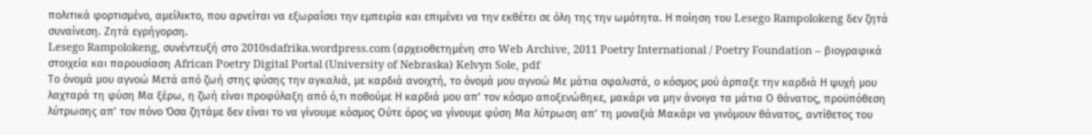πολιτικά φορτισμένο, αμείλικτο, που αρνείται να εξωραΐσει την εμπειρία και επιμένει να την εκθέτει σε όλη της την ωμότητα. Η ποίηση του Lesego Rampolokeng δεν ζητά συναίνεση. Ζητά εγρήγορση.
Lesego Rampolokeng, συνέντευξή στο 2010sdafrika.wordpress.com (αρχειοθετημένη στο Web Archive, 2011 Poetry International / Poetry Foundation – βιογραφικά στοιχεία και παρουσίαση African Poetry Digital Portal (University of Nebraska) Kelvyn Sole, pdf
Το όνομά μου αγνοώ Μετά από ζωή στης φύσης την αγκαλιά, με καρδιά ανοιχτή, το όνομά μου αγνοώ Με μάτια σφαλιστά, ο κόσμος μού άρπαξε την καρδιά Η ψυχή μου λαχταρά τη φύση Μα ξέρω, η ζωή είναι προφύλαξη από ό,τι ποθούμε Η καρδιά μου απ’ τον κόσμο αποξενώθηκε, μακάρι να μην άνοιγα τα μάτια Ο θάνατος, προϋπόθεση λύτρωσης απ’ τον πόνο Όσα ζητάμε δεν είναι το να γίνουμε κόσμος Ούτε όρος να γίνουμε φύση Μα λύτρωση απ’ τη μοναξιά Μακάρι να γινόμουν θάνατος, αντίθετος του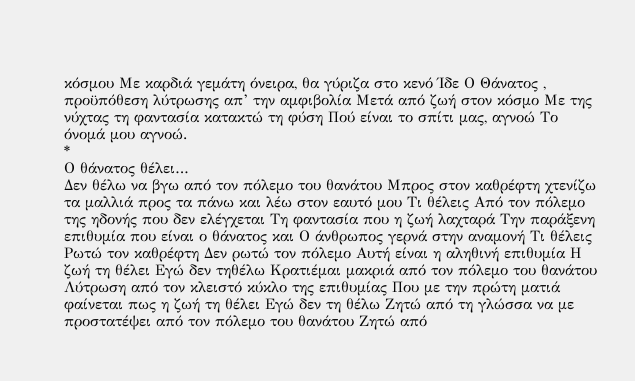κόσμου Με καρδιά γεμάτη όνειρα, θα γύριζα στο κενό Ίδε Ο Θάνατος , προϋπόθεση λύτρωσης απ’ την αμφιβολία Μετά από ζωή στον κόσμο Με της νύχτας τη φαντασία κατακτώ τη φύση Πού είναι το σπίτι μας, αγνοώ Το όνομά μου αγνοώ.
*
Ο θάνατος θέλει…
Δεν θέλω να βγω από τον πόλεμο του θανάτου Μπρος στον καθρέφτη χτενίζω τα μαλλιά προς τα πάνω και λέω στον εαυτό μου Τι θέλεις Από τον πόλεμο της ηδονής που δεν ελέγχεται Τη φαντασία που η ζωή λαχταρά Την παράξενη επιθυμία που είναι ο θάνατος και Ο άνθρωπος γερνά στην αναμονή Τι θέλεις Ρωτώ τον καθρέφτη Δεν ρωτώ τον πόλεμο Αυτή είναι η αληθινή επιθυμία Η ζωή τη θέλει Εγώ δεν τηθέλω Κρατιέμαι μακριά από τον πόλεμο του θανάτου Λύτρωση από τον κλειστό κύκλο της επιθυμίας Που με την πρώτη ματιά φαίνεται πως η ζωή τη θέλει Εγώ δεν τη θέλω Ζητώ από τη γλώσσα να με προστατέψει από τον πόλεμο του θανάτου Ζητώ από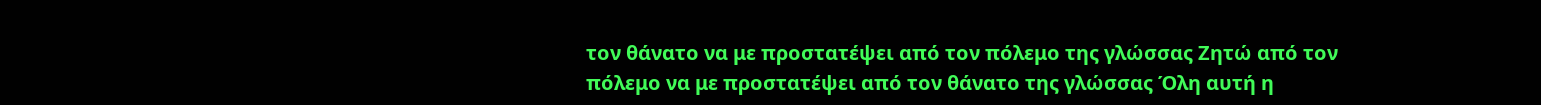τον θάνατο να με προστατέψει από τον πόλεμο της γλώσσας Ζητώ από τον πόλεμο να με προστατέψει από τον θάνατο της γλώσσας Όλη αυτή η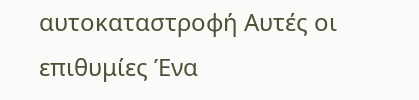αυτοκαταστροφή Αυτές οι επιθυμίες Ένα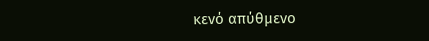κενό απύθμενο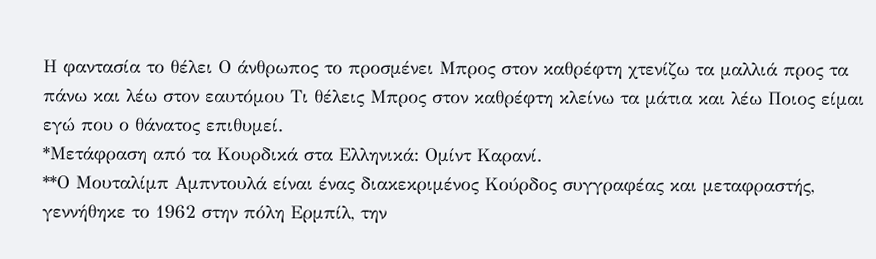Η φαντασία το θέλει Ο άνθρωπος το προσμένει Μπρος στον καθρέφτη χτενίζω τα μαλλιά προς τα πάνω και λέω στον εαυτόμου Τι θέλεις Μπρος στον καθρέφτη κλείνω τα μάτια και λέω Ποιος είμαι εγώ που ο θάνατος επιθυμεί.
*Μετάφραση από τα Κουρδικά στα Ελληνικά: Ομίντ Καρανί.
**Ο Μουταλίμπ Αμπντουλά είναι ένας διακεκριμένος Κούρδος συγγραφέας και μεταφραστής, γεννήθηκε το 1962 στην πόλη Ερμπίλ, την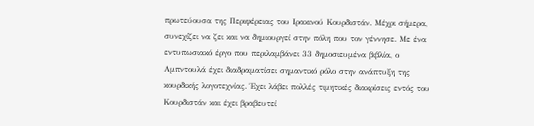πρωτεύουσα της Περιφέρειας του Ιρακινού Κουρδιστάν. Μέχρι σήμερα, συνεχίζει να ζει και να δημιουργεί στην πόλη που τον γέννησε. Με ένα εντυπωσιακό έργο που περιλαμβάνει 33 δημοσιευμένα βιβλία, ο Αμπντουλά έχει διαδραματίσει σημαντικό ρόλο στην ανάπτυξη της κουρδικής λογοτεχνίας. Έχει λάβει πολλές τιμητικές διακρίσεις εντός του Κουρδιστάν και έχει βραβευτεί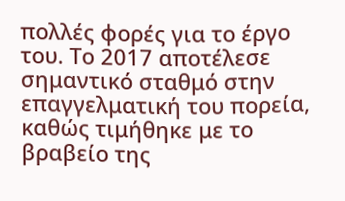πολλές φορές για το έργο του. Το 2017 αποτέλεσε σημαντικό σταθμό στην επαγγελματική του πορεία, καθώς τιμήθηκε με το βραβείο της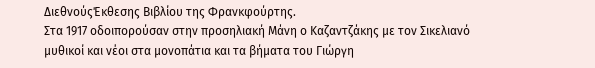ΔιεθνούςΈκθεσης Βιβλίου της Φρανκφούρτης.
Στα 1917 οδοιπορούσαν στην προσηλιακή Μάνη ο Καζαντζάκης με τον Σικελιανό μυθικοί και νέοι στα μονοπάτια και τα βήματα του Γιώργη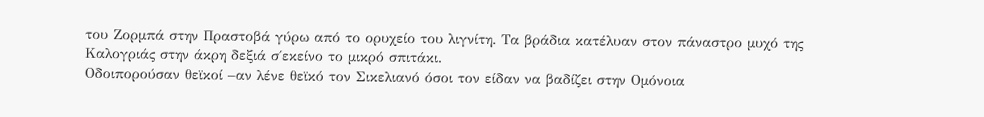του Ζορμπά στην Πραστοβά γύρω από το ορυχείο του λιγνίτη. Τα βράδια κατέλυαν στον πάναστρο μυχό της Καλογριάς στην άκρη δεξιά σ΄εκείνο το μικρό σπιτάκι.
Οδοιπορούσαν θεϊκοί –αν λένε θεϊκό τον Σικελιανό όσοι τον είδαν να βαδίζει στην Ομόνοια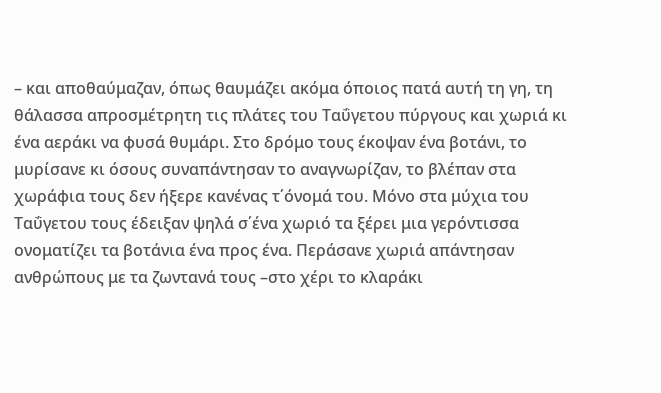– και αποθαύμαζαν, όπως θαυμάζει ακόμα όποιος πατά αυτή τη γη, τη θάλασσα απροσμέτρητη τις πλάτες του Ταΰγετου πύργους και χωριά κι ένα αεράκι να φυσά θυμάρι. Στο δρόμο τους έκοψαν ένα βοτάνι, το μυρίσανε κι όσους συναπάντησαν το αναγνωρίζαν, το βλέπαν στα χωράφια τους δεν ήξερε κανένας τ΄όνομά του. Μόνο στα μύχια του Ταΰγετου τους έδειξαν ψηλά σ΄ένα χωριό τα ξέρει μια γερόντισσα ονοματίζει τα βοτάνια ένα προς ένα. Περάσανε χωριά απάντησαν ανθρώπους με τα ζωντανά τους –στο χέρι το κλαράκι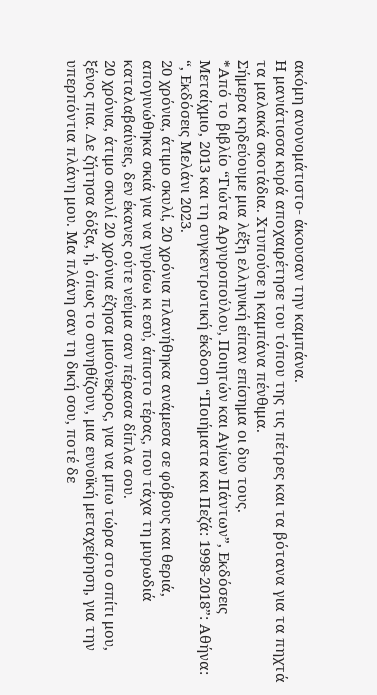ακόμη ανονομάτιστο- άκουσαν την καμπάνα.
Η μανιάτισσα κυρά αποχαιρέτησε του τόπου της τις πέτρες και τα βότανα για τα πηχτά τα μαλακά σκοτάδια. Χτυπούσε η καμπάνα πένθιμα.
Σήμερα κηδεύουμε μια λέξη ελληνική είπαν επίσημα οι δυο τους.
*Από το βιβλίο “Γιώτα Αργυροπούλου, Ποιητών και Αγίων Πάντων”, Εκδόσεις Μεταίχμιο, 2013 και τη συγκεντρωτική έκδοση “Ποιήματα και Πεζά: 1998-2018”: Αθήνα: “, Εκδόσεις Μελάνι 2023.
20 χρόνια, άτιμο σκυλί, 20 χρόνια πλανήθηκα ανάμεσα σε φόβους και θεριά, απογινώθηκα σκιά για να γυρίσω κι εσύ, άπιστο τέρας, που τάχα τη μυρωδιά καταλαβαίνεις, δεν έκανες ούτε νεύμα σαν πέρασα δίπλα σου.
20 χρόνια, άτιμο σκυλί 20 χρόνια έζησα μισόνεκρος, για να μπω τώρα στο σπίτι μου, ξένος πια. Δε ζήτησα δόξα, ή, όπως το συνηθίζουν, μια ευνοϊκή μεταχείρηση, για την υπερπόντια πλάνη μου. Μα πλάνη σαν τη δική σου, ποτέ δε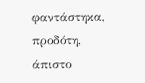φαντάστηκα, προδότη, άπιστο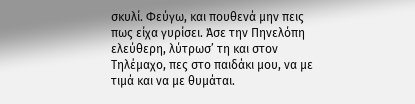σκυλί. Φεύγω, και πουθενά μην πεις πως είχα γυρίσει. Άσε την Πηνελόπη ελεύθερη, λύτρωσ’ τη και στον Τηλέμαχο, πες στο παιδάκι μου, να με τιμά και να με θυμάται.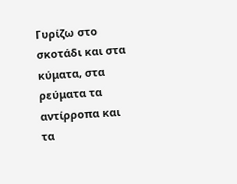Γυρίζω στο σκοτάδι και στα κύματα, στα ρεύματα τα αντίρροπα και τα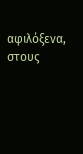αφιλόξενα, στους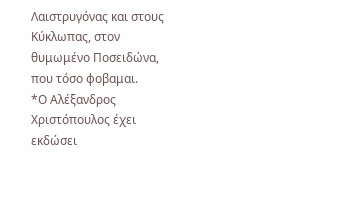Λαιστρυγόνας και στους Κύκλωπας, στον θυμωμένο Ποσειδώνα, που τόσο φοβαμαι.
*Ο Αλέξανδρος Χριστόπουλος έχει εκδώσει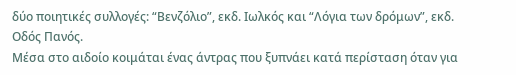δύο ποιητικές συλλογές: “Βενζόλιο”, εκδ. Ιωλκός και “Λόγια των δρόμων”, εκδ. Οδός Πανός.
Μέσα στο αιδοίο κοιμάται ένας άντρας που ξυπνάει κατά περίσταση όταν για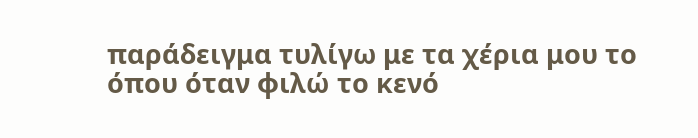παράδειγμα τυλίγω με τα χέρια μου το όπου όταν φιλώ το κενό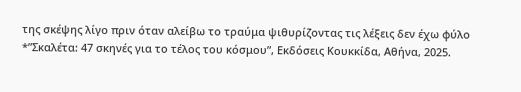της σκέψης λίγο πριν όταν αλείβω το τραύμα ψιθυρίζοντας τις λέξεις δεν έχω φύλο
*”Σκαλέτα: 47 σκηνές για το τέλος του κόσμου”, Εκδόσεις Κουκκίδα, Αθήνα, 2025.